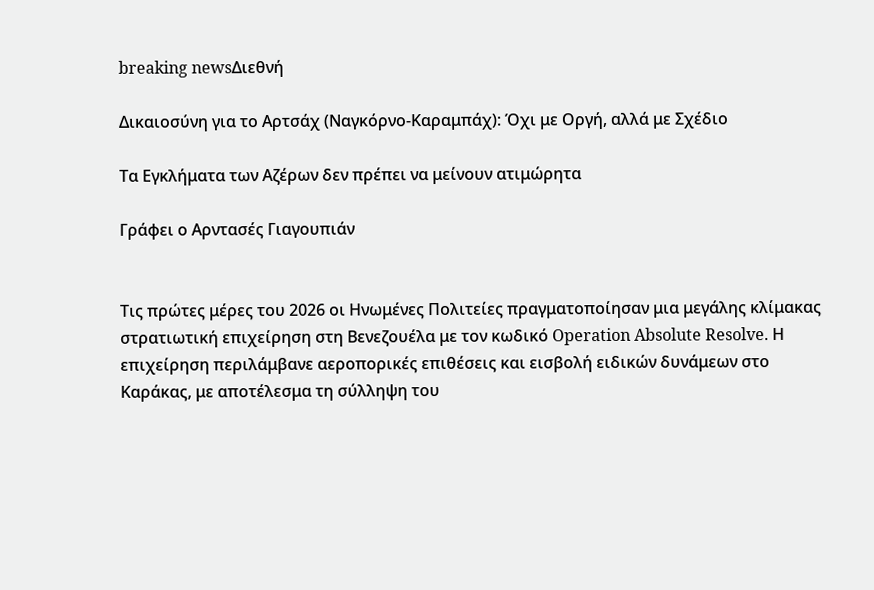breaking newsΔιεθνή

Δικαιοσύνη για το Αρτσάχ (Ναγκόρνο-Καραμπάχ): Όχι με Οργή, αλλά με Σχέδιο

Τα Εγκλήματα των Αζέρων δεν πρέπει να μείνουν ατιμώρητα

Γράφει ο Αρντασές Γιαγουπιάν


Τις πρώτες μέρες του 2026 οι Ηνωμένες Πολιτείες πραγματοποίησαν μια μεγάλης κλίμακας στρατιωτική επιχείρηση στη Βενεζουέλα με τον κωδικό Operation Absolute Resolve. Η επιχείρηση περιλάμβανε αεροπορικές επιθέσεις και εισβολή ειδικών δυνάμεων στο Καράκας, με αποτέλεσμα τη σύλληψη του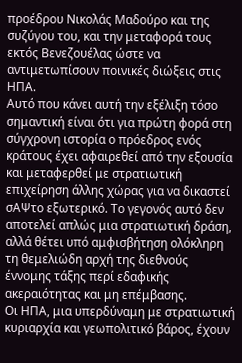προέδρου Νικολάς Μαδούρο και της συζύγου του, και την μεταφορά τους εκτός Βενεζουέλας ώστε να αντιμετωπίσουν ποινικές διώξεις στις ΗΠΑ.
Αυτό που κάνει αυτή την εξέλιξη τόσο σημαντική είναι ότι για πρώτη φορά στη σύγχρονη ιστορία ο πρόεδρος ενός κράτους έχει αφαιρεθεί από την εξουσία και μεταφερθεί με στρατιωτική επιχείρηση άλλης χώρας για να δικαστεί σΑΨτο εξωτερικό. Το γεγονός αυτό δεν αποτελεί απλώς μια στρατιωτική δράση, αλλά θέτει υπό αμφισβήτηση ολόκληρη τη θεμελιώδη αρχή της διεθνούς έννομης τάξης περί εδαφικής ακεραιότητας και μη επέμβασης.
Οι ΗΠΑ, μια υπερδύναμη με στρατιωτική κυριαρχία και γεωπολιτικό βάρος, έχουν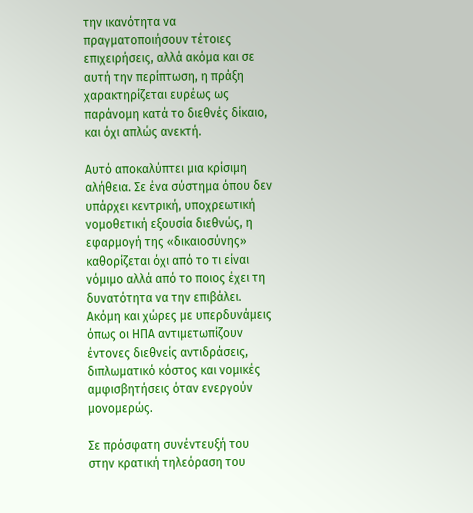την ικανότητα να πραγματοποιήσουν τέτοιες επιχειρήσεις, αλλά ακόμα και σε αυτή την περίπτωση, η πράξη χαρακτηρίζεται ευρέως ως παράνομη κατά το διεθνές δίκαιο, και όχι απλώς ανεκτή.

Αυτό αποκαλύπτει μια κρίσιμη αλήθεια. Σε ένα σύστημα όπου δεν υπάρχει κεντρική, υποχρεωτική νομοθετική εξουσία διεθνώς, η εφαρμογή της «δικαιοσύνης» καθορίζεται όχι από το τι είναι νόμιμο αλλά από το ποιος έχει τη δυνατότητα να την επιβάλει. Ακόμη και χώρες με υπερδυνάμεις όπως οι ΗΠΑ αντιμετωπίζουν έντονες διεθνείς αντιδράσεις, διπλωματικό κόστος και νομικές αμφισβητήσεις όταν ενεργούν μονομερώς.

Σε πρόσφατη συνέντευξή του στην κρατική τηλεόραση του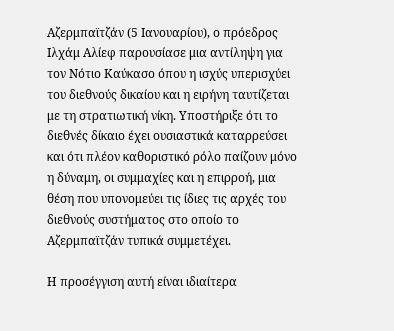Αζερμπαϊτζάν (5 Ιανουαρίου), ο πρόεδρος Ιλχάμ Αλίεφ παρουσίασε μια αντίληψη για τον Νότιο Καύκασο όπου η ισχύς υπερισχύει του διεθνούς δικαίου και η ειρήνη ταυτίζεται με τη στρατιωτική νίκη. Υποστήριξε ότι το διεθνές δίκαιο έχει ουσιαστικά καταρρεύσει και ότι πλέον καθοριστικό ρόλο παίζουν μόνο η δύναμη, οι συμμαχίες και η επιρροή, μια θέση που υπονομεύει τις ίδιες τις αρχές του διεθνούς συστήματος στο οποίο το Αζερμπαϊτζάν τυπικά συμμετέχει.

Η προσέγγιση αυτή είναι ιδιαίτερα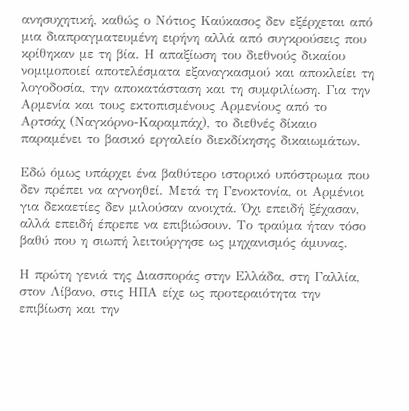ανησυχητική, καθώς ο Νότιος Καύκασος δεν εξέρχεται από μια διαπραγματευμένη ειρήνη αλλά από συγκρούσεις που κρίθηκαν με τη βία. Η απαξίωση του διεθνούς δικαίου νομιμοποιεί αποτελέσματα εξαναγκασμού και αποκλείει τη λογοδοσία, την αποκατάσταση και τη συμφιλίωση. Για την Αρμενία και τους εκτοπισμένους Αρμενίους από το Αρτσάχ (Ναγκόρνο-Καραμπάχ), το διεθνές δίκαιο παραμένει το βασικό εργαλείο διεκδίκησης δικαιωμάτων.

Εδώ όμως υπάρχει ένα βαθύτερο ιστορικό υπόστρωμα που δεν πρέπει να αγνοηθεί. Μετά τη Γενοκτονία, οι Αρμένιοι για δεκαετίες δεν μιλούσαν ανοιχτά. Όχι επειδή ξέχασαν, αλλά επειδή έπρεπε να επιβιώσουν. Το τραύμα ήταν τόσο βαθύ που η σιωπή λειτούργησε ως μηχανισμός άμυνας.

Η πρώτη γενιά της Διασποράς στην Ελλάδα, στη Γαλλία, στον Λίβανο, στις ΗΠΑ είχε ως προτεραιότητα την επιβίωση και την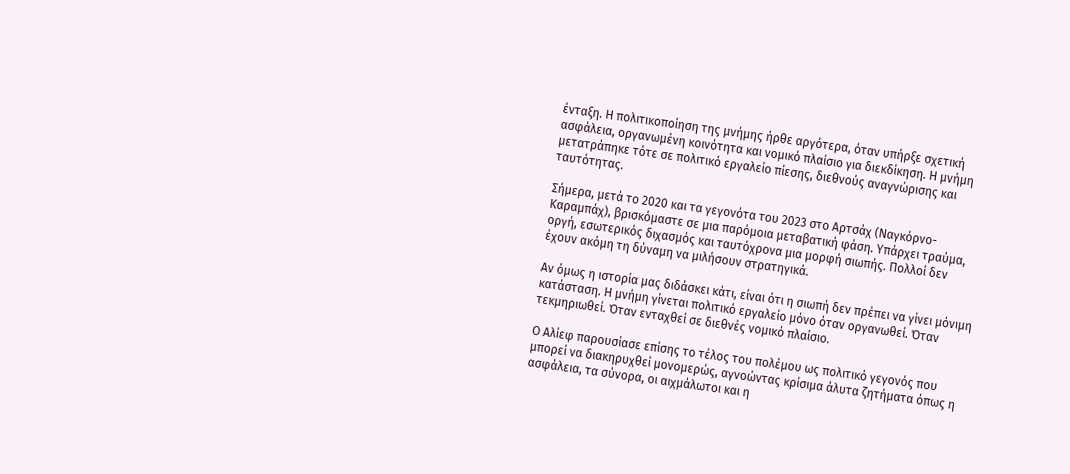ένταξη. Η πολιτικοποίηση της μνήμης ήρθε αργότερα, όταν υπήρξε σχετική ασφάλεια, οργανωμένη κοινότητα και νομικό πλαίσιο για διεκδίκηση. Η μνήμη μετατράπηκε τότε σε πολιτικό εργαλείο πίεσης, διεθνούς αναγνώρισης και ταυτότητας.

Σήμερα, μετά το 2020 και τα γεγονότα του 2023 στο Αρτσάχ (Ναγκόρνο-Καραμπάχ), βρισκόμαστε σε μια παρόμοια μεταβατική φάση. Υπάρχει τραύμα, οργή, εσωτερικός διχασμός και ταυτόχρονα μια μορφή σιωπής. Πολλοί δεν έχουν ακόμη τη δύναμη να μιλήσουν στρατηγικά.

Αν όμως η ιστορία μας διδάσκει κάτι, είναι ότι η σιωπή δεν πρέπει να γίνει μόνιμη κατάσταση. Η μνήμη γίνεται πολιτικό εργαλείο μόνο όταν οργανωθεί. Όταν τεκμηριωθεί. Όταν ενταχθεί σε διεθνές νομικό πλαίσιο.

Ο Αλίεφ παρουσίασε επίσης το τέλος του πολέμου ως πολιτικό γεγονός που μπορεί να διακηρυχθεί μονομερώς, αγνοώντας κρίσιμα άλυτα ζητήματα όπως η ασφάλεια, τα σύνορα, οι αιχμάλωτοι και η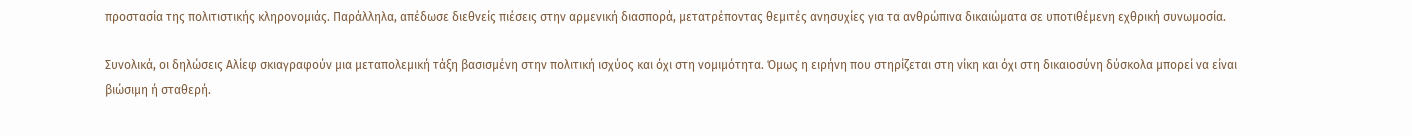προστασία της πολιτιστικής κληρονομιάς. Παράλληλα, απέδωσε διεθνείς πιέσεις στην αρμενική διασπορά, μετατρέποντας θεμιτές ανησυχίες για τα ανθρώπινα δικαιώματα σε υποτιθέμενη εχθρική συνωμοσία.

Συνολικά, οι δηλώσεις Αλίεφ σκιαγραφούν μια μεταπολεμική τάξη βασισμένη στην πολιτική ισχύος και όχι στη νομιμότητα. Όμως η ειρήνη που στηρίζεται στη νίκη και όχι στη δικαιοσύνη δύσκολα μπορεί να είναι βιώσιμη ή σταθερή.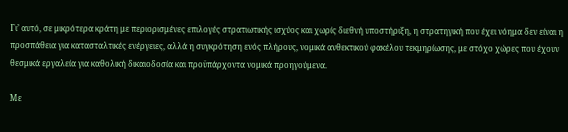Γι’ αυτό, σε μικρότερα κράτη με περιορισμένες επιλογές στρατιωτικής ισχύος και χωρίς διεθνή υποστήριξη, η στρατηγική που έχει νόημα δεν είναι η προσπάθεια για κατασταλτικές ενέργειες, αλλά η συγκρότηση ενός πλήρους, νομικά ανθεκτικού φακέλου τεκμηρίωσης, με στόχο χώρες που έχουν θεσμικά εργαλεία για καθολική δικαιοδοσία και προϋπάρχοντα νομικά προηγούμενα.

Με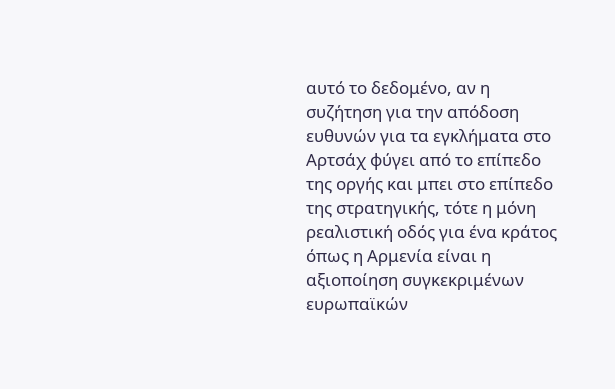αυτό το δεδομένο, αν η συζήτηση για την απόδοση ευθυνών για τα εγκλήματα στο Αρτσάχ φύγει από το επίπεδο της οργής και μπει στο επίπεδο της στρατηγικής, τότε η μόνη ρεαλιστική οδός για ένα κράτος όπως η Αρμενία είναι η αξιοποίηση συγκεκριμένων ευρωπαϊκών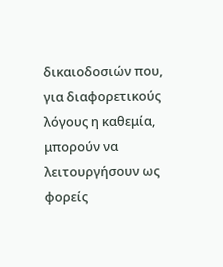δικαιοδοσιών που, για διαφορετικούς λόγους η καθεμία, μπορούν να λειτουργήσουν ως φορείς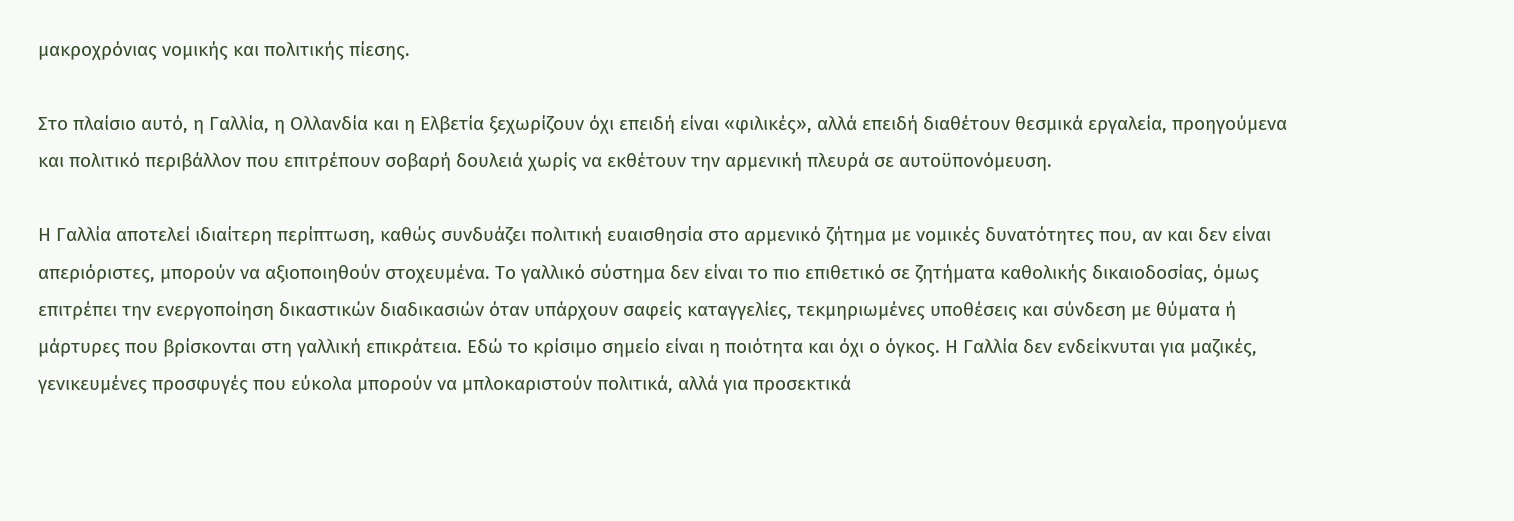μακροχρόνιας νομικής και πολιτικής πίεσης.

Στο πλαίσιο αυτό, η Γαλλία, η Ολλανδία και η Ελβετία ξεχωρίζουν όχι επειδή είναι «φιλικές», αλλά επειδή διαθέτουν θεσμικά εργαλεία, προηγούμενα και πολιτικό περιβάλλον που επιτρέπουν σοβαρή δουλειά χωρίς να εκθέτουν την αρμενική πλευρά σε αυτοϋπονόμευση.

Η Γαλλία αποτελεί ιδιαίτερη περίπτωση, καθώς συνδυάζει πολιτική ευαισθησία στο αρμενικό ζήτημα με νομικές δυνατότητες που, αν και δεν είναι απεριόριστες, μπορούν να αξιοποιηθούν στοχευμένα. Το γαλλικό σύστημα δεν είναι το πιο επιθετικό σε ζητήματα καθολικής δικαιοδοσίας, όμως επιτρέπει την ενεργοποίηση δικαστικών διαδικασιών όταν υπάρχουν σαφείς καταγγελίες, τεκμηριωμένες υποθέσεις και σύνδεση με θύματα ή μάρτυρες που βρίσκονται στη γαλλική επικράτεια. Εδώ το κρίσιμο σημείο είναι η ποιότητα και όχι ο όγκος. Η Γαλλία δεν ενδείκνυται για μαζικές, γενικευμένες προσφυγές που εύκολα μπορούν να μπλοκαριστούν πολιτικά, αλλά για προσεκτικά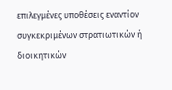επιλεγμένες υποθέσεις εναντίον συγκεκριμένων στρατιωτικών ή διοικητικών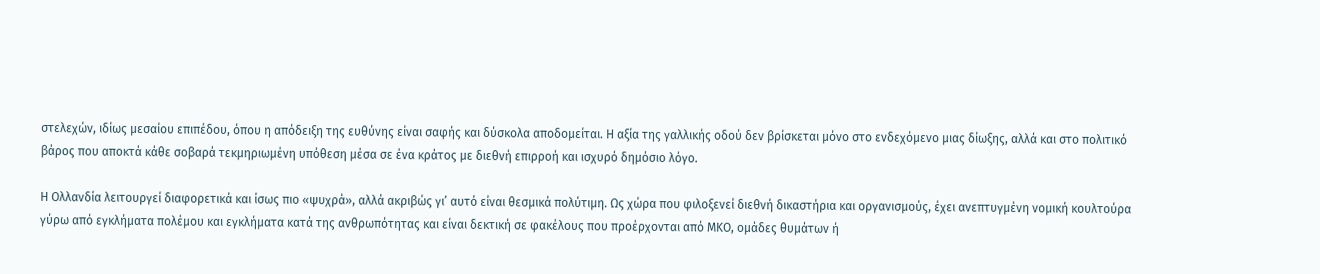στελεχών, ιδίως μεσαίου επιπέδου, όπου η απόδειξη της ευθύνης είναι σαφής και δύσκολα αποδομείται. Η αξία της γαλλικής οδού δεν βρίσκεται μόνο στο ενδεχόμενο μιας δίωξης, αλλά και στο πολιτικό βάρος που αποκτά κάθε σοβαρά τεκμηριωμένη υπόθεση μέσα σε ένα κράτος με διεθνή επιρροή και ισχυρό δημόσιο λόγο.

Η Ολλανδία λειτουργεί διαφορετικά και ίσως πιο «ψυχρά», αλλά ακριβώς γι’ αυτό είναι θεσμικά πολύτιμη. Ως χώρα που φιλοξενεί διεθνή δικαστήρια και οργανισμούς, έχει ανεπτυγμένη νομική κουλτούρα γύρω από εγκλήματα πολέμου και εγκλήματα κατά της ανθρωπότητας και είναι δεκτική σε φακέλους που προέρχονται από ΜΚΟ, ομάδες θυμάτων ή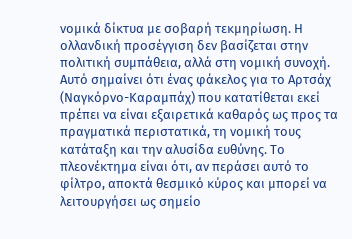νομικά δίκτυα με σοβαρή τεκμηρίωση. Η ολλανδική προσέγγιση δεν βασίζεται στην πολιτική συμπάθεια, αλλά στη νομική συνοχή. Αυτό σημαίνει ότι ένας φάκελος για το Αρτσάχ (Ναγκόρνο-Καραμπάχ) που κατατίθεται εκεί πρέπει να είναι εξαιρετικά καθαρός ως προς τα πραγματικά περιστατικά, τη νομική τους κατάταξη και την αλυσίδα ευθύνης. Το πλεονέκτημα είναι ότι, αν περάσει αυτό το φίλτρο, αποκτά θεσμικό κύρος και μπορεί να λειτουργήσει ως σημείο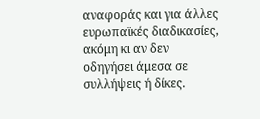αναφοράς και για άλλες ευρωπαϊκές διαδικασίες, ακόμη κι αν δεν οδηγήσει άμεσα σε συλλήψεις ή δίκες.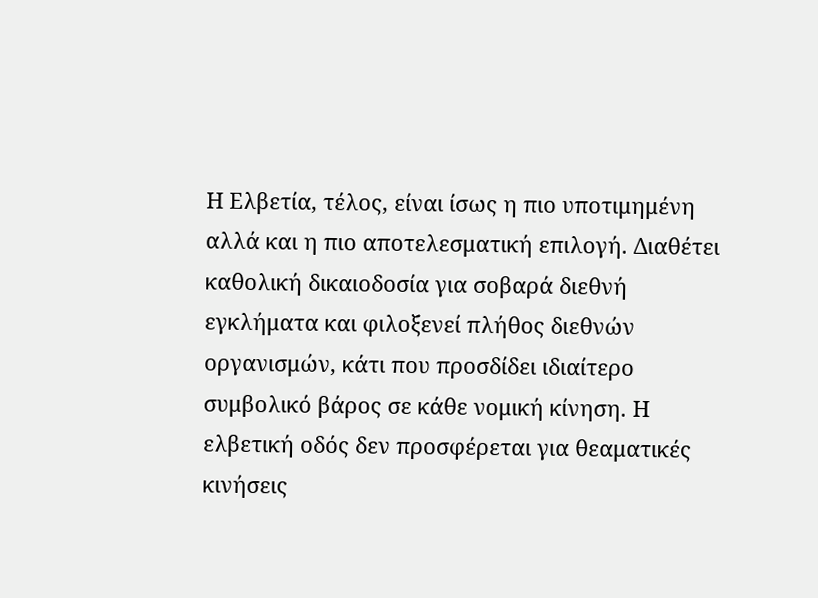Η Ελβετία, τέλος, είναι ίσως η πιο υποτιμημένη αλλά και η πιο αποτελεσματική επιλογή. Διαθέτει καθολική δικαιοδοσία για σοβαρά διεθνή εγκλήματα και φιλοξενεί πλήθος διεθνών οργανισμών, κάτι που προσδίδει ιδιαίτερο συμβολικό βάρος σε κάθε νομική κίνηση. Η ελβετική οδός δεν προσφέρεται για θεαματικές κινήσεις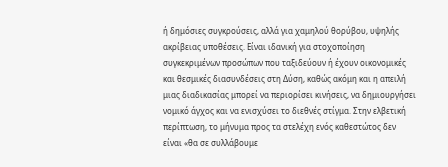ή δημόσιες συγκρούσεις, αλλά για χαμηλού θορύβου, υψηλής ακρίβειας υποθέσεις. Είναι ιδανική για στοχοποίηση συγκεκριμένων προσώπων που ταξιδεύουν ή έχουν οικονομικές και θεσμικές διασυνδέσεις στη Δύση, καθώς ακόμη και η απειλή μιας διαδικασίας μπορεί να περιορίσει κινήσεις, να δημιουργήσει νομικό άγχος και να ενισχύσει το διεθνές στίγμα. Στην ελβετική περίπτωση, το μήνυμα προς τα στελέχη ενός καθεστώτος δεν είναι «θα σε συλλάβουμε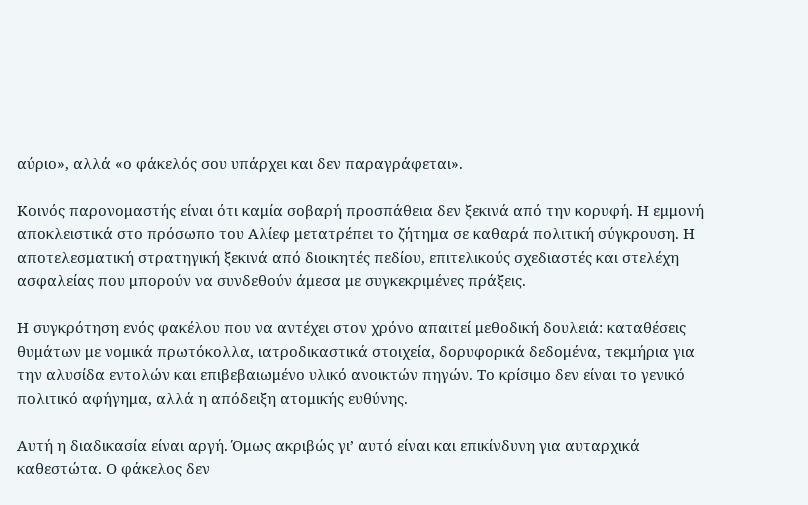αύριο», αλλά «ο φάκελός σου υπάρχει και δεν παραγράφεται».

Κοινός παρονομαστής είναι ότι καμία σοβαρή προσπάθεια δεν ξεκινά από την κορυφή. Η εμμονή αποκλειστικά στο πρόσωπο του Αλίεφ μετατρέπει το ζήτημα σε καθαρά πολιτική σύγκρουση. Η αποτελεσματική στρατηγική ξεκινά από διοικητές πεδίου, επιτελικούς σχεδιαστές και στελέχη ασφαλείας που μπορούν να συνδεθούν άμεσα με συγκεκριμένες πράξεις.

Η συγκρότηση ενός φακέλου που να αντέχει στον χρόνο απαιτεί μεθοδική δουλειά: καταθέσεις θυμάτων με νομικά πρωτόκολλα, ιατροδικαστικά στοιχεία, δορυφορικά δεδομένα, τεκμήρια για την αλυσίδα εντολών και επιβεβαιωμένο υλικό ανοικτών πηγών. Το κρίσιμο δεν είναι το γενικό πολιτικό αφήγημα, αλλά η απόδειξη ατομικής ευθύνης.

Αυτή η διαδικασία είναι αργή. Όμως ακριβώς γι’ αυτό είναι και επικίνδυνη για αυταρχικά καθεστώτα. Ο φάκελος δεν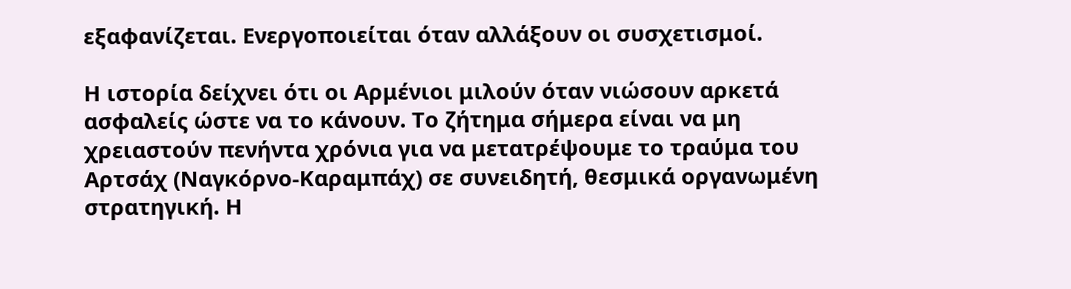εξαφανίζεται. Ενεργοποιείται όταν αλλάξουν οι συσχετισμοί.

Η ιστορία δείχνει ότι οι Αρμένιοι μιλούν όταν νιώσουν αρκετά ασφαλείς ώστε να το κάνουν. Το ζήτημα σήμερα είναι να μη χρειαστούν πενήντα χρόνια για να μετατρέψουμε το τραύμα του Αρτσάχ (Ναγκόρνο-Καραμπάχ) σε συνειδητή, θεσμικά οργανωμένη στρατηγική. Η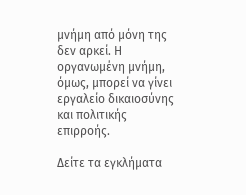μνήμη από μόνη της δεν αρκεί. Η οργανωμένη μνήμη, όμως, μπορεί να γίνει εργαλείο δικαιοσύνης και πολιτικής επιρροής.

Δείτε τα εγκλήματα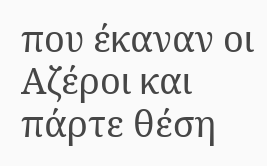που έκαναν οι Αζέροι και πάρτε θέση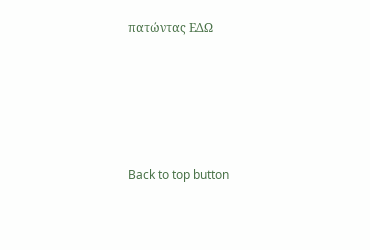πατώντας ΕΔΩ





Back to top button